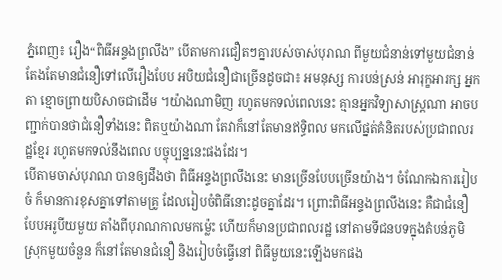ភ្នំពេញ៖ រឿង“ពិធីអន្ទងព្រលឹង” បើតាមការជឿតៗគ្នារបស់ចាស់បុរាណ ពីមួយជំនាន់ទៅមួយជំនាន់ តែងតែមានជំនឿទៅលើរឿងបែប អបិយជំនឿជាច្រើនដូចជា៖ អមនុស្ស ការបន់ស្រន់ អារុក្ខអារក្ស អ្នកតា ខ្មោចព្រាយបិសាចជាដើម ។យ៉ាងណាមិញ រហូតមកទល់ពេលនេះ គ្មានអ្នកវិទ្យាសាស្ត្រណា អាចបញ្ជាក់បានថាជំនឿទាំងនេះ ពិតឬយ៉ាងណា តែវាក៏នៅតែមានឥទ្ធិពល មកលើផ្នត់គំនិតរបស់ប្រជាពលរដ្ឋខ្មែរ រហូតមកទល់នឹងពេល បច្ចុប្បន្ននេះផងដែរ។
បើតាមចាស់បុរាណ បានឲ្យដឹងថា ពិធីអន្ទងព្រលឹងនេះ មានច្រើនបែបច្រើនយ៉ាង។ ចំណែកឯការរៀបចំ ក៏មានការខុសគ្នាទៅតាមគ្រូ ដែលរៀបចំពិធីនោះដូចគ្នាដែរ។ ព្រោះពិធីអន្ទងព្រលឹងនេះ គឺជាជំនឿបែបអរូបីយមួយ តាំងពីបុរាណកាលមកម្ល៉េះ ហើយក៏មានប្រជាពលរដ្ឋ នៅតាមទីជនបទក្នុងតំបន់ភូមិស្រុកមួយចំនួន ក៏នៅតែមានជំនឿ និងរៀបចំធ្វើនៅ ពិធីមួយនេះឡើងមកផង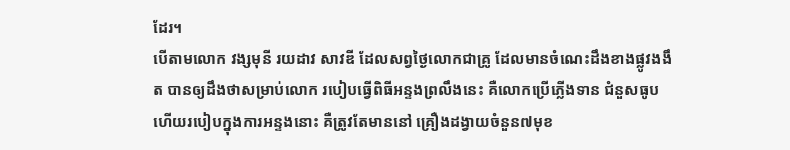ដែរ។
បើតាមលោក វង្សមុនី រយដាវ សាវឌី ដែលសព្វថ្ងៃលោកជាគ្រូ ដែលមានចំណេះដឹងខាងផ្លូវងងឹត បានឲ្យដឹងថាសម្រាប់លោក របៀបធ្វើពិធីអន្ទងព្រលឹងនេះ គឺលោកប្រើភ្លើងទាន ជំនួសធូប ហើយរបៀបក្នុងការអន្ទងនោះ គឺត្រូវតែមាននៅ គ្រឿងដង្វាយចំនួន៧មុខ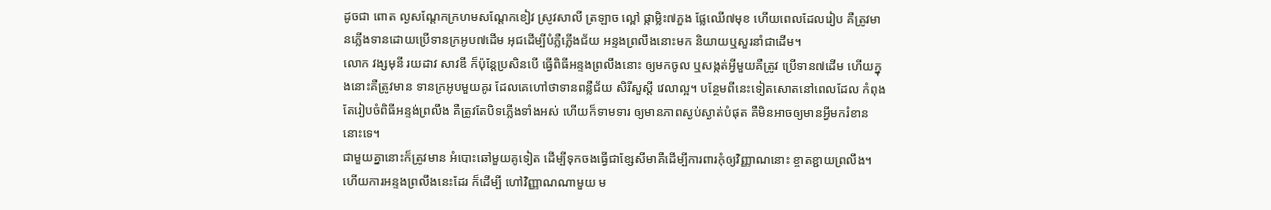ដូចជា ពោត ល្ងសណ្តែកក្រហមសណ្តែកខៀវ ស្រូវសាលី ត្រឡាច ល្ពៅ ផ្កាម្លិះ៧ភួង ផ្លែឈើ៧មុខ ហើយពេលដែលរៀប គឺត្រូវមានភ្លើងទានដោយប្រើទានក្រអូប៧ដើម អុជដើម្បីបំភ្លឺភ្លើងជ័យ អន្ទងព្រលឹងនោះមក និយាយឬសួរនាំជាដើម។
លោក វង្សមុនី រយដាវ សាវឌី ក៏ប៉ុន្តែប្រសិនបើ ធ្វើពិធីអន្ទងព្រលឹងនោះ ឲ្យមកចូល ឬសង្កត់អ្វីមួយគឺត្រូវ ប្រើទាន៧ដើម ហើយក្នុងនោះគឺត្រូវមាន ទានក្រអូបមួយគូរ ដែលគេហៅថាទានពន្លឺជ័យ សិរីសួស្តី វេលាល្អ។ បន្ថែមពីនេះទៀតសោតនៅពេលដែល កំពុងតែរៀបចំពិធីអន្ទង់ព្រលឹង គឺត្រូវតែបិទភ្លើងទាំងអស់ ហើយក៏ទាមទារ ឲ្យមានភាពស្ងប់ស្ងាត់បំផុត គឺមិនអាចឲ្យមានអ្វីមករំខាននោះទេ។
ជាមួយគ្នានោះក៏ត្រូវមាន អំបោះឆៅមួយគូទៀត ដើម្បីទុកចងធ្វើជាខ្សែសីមាគឺដើម្បីការពារកុំឲ្យវិញ្ញាណនោះ ខ្ចាតខ្ជាយព្រលឹង។ ហើយការអន្ទងព្រលឹងនេះដែរ ក៏ដើម្បី ហៅវិញ្ញាណណាមួយ ម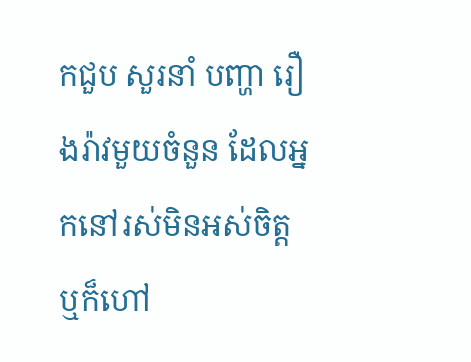កជួប សួរនាំ បញ្ហា រឿងរ៉ាវមួយចំនួន ដែលអ្នកនៅរស់មិនអស់ចិត្ត ឬក៏ហៅ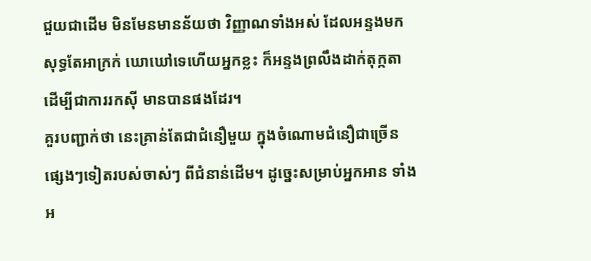ជួយជាដើម មិនមែនមានន័យថា វិញ្ញាណទាំងអស់ ដែលអន្ទងមក សុទ្ធតែអាក្រក់ ឃោឃៅទេហើយអ្នកខ្លះ ក៏អន្ទងព្រលឹងដាក់តុក្កតា ដើម្បីជាការរកស៊ី មានបានផងដែរ។
គួរបញ្ជាក់ថា នេះគ្រាន់តែជាជំនឿមួយ ក្នុងចំណោមជំនឿជាច្រើន ផ្សេងៗទៀតរបស់ចាស់ៗ ពីជំនាន់ដើម។ ដូច្នេះសម្រាប់អ្នកអាន ទាំងអ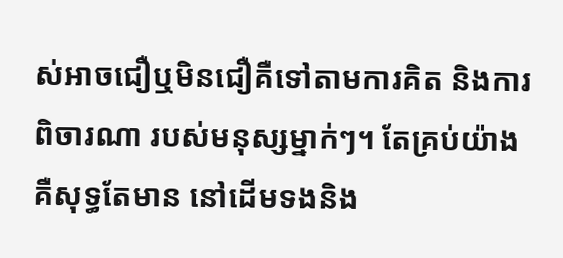ស់អាចជឿឬមិនជឿគឺទៅតាមការគិត និងការពិចារណា របស់មនុស្សម្នាក់ៗ។ តែគ្រប់យ៉ាងគឺសុទ្ធតែមាន នៅដើមទងនិង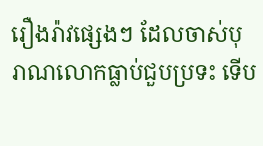រឿងរ៉ាវផ្សេងៗ ដែលចាស់បុរាណលោកធ្លាប់ជួបប្រទះ ទើប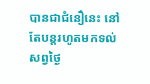បានជាជំនឿនេះ នៅតែបន្តរហូតមកទល់ សព្វថ្ងៃ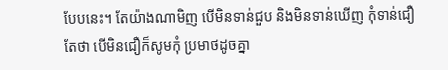បែបនេះ។ តែយ៉ាងណាមិញ បើមិនទាន់ជួប និងមិនទាន់ឃើញ កុំទាន់ជឿ តែថា បើមិនជឿក៏សូមកុំ ប្រមាថដូចគ្នា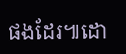ផងដែរ៕ដោ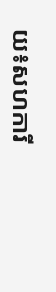យ៖សហការី